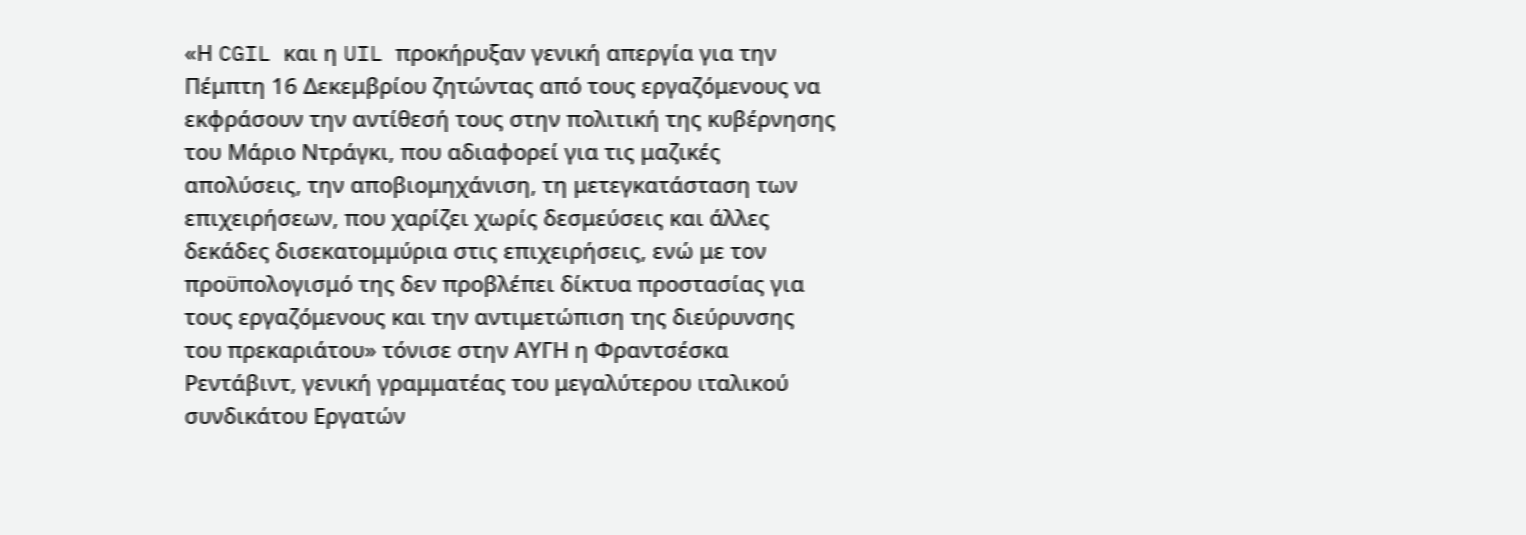«Η CGIL και η UIL προκήρυξαν γενική απεργία για την Πέμπτη 16 Δεκεμβρίου ζητώντας από τους εργαζόμενους να εκφράσουν την αντίθεσή τους στην πολιτική της κυβέρνησης του Μάριο Ντράγκι, που αδιαφορεί για τις μαζικές απολύσεις, την αποβιομηχάνιση, τη μετεγκατάσταση των επιχειρήσεων, που χαρίζει χωρίς δεσμεύσεις και άλλες δεκάδες δισεκατομμύρια στις επιχειρήσεις, ενώ με τον προϋπολογισμό της δεν προβλέπει δίκτυα προστασίας για τους εργαζόμενους και την αντιμετώπιση της διεύρυνσης του πρεκαριάτου» τόνισε στην ΑΥΓΗ η Φραντσέσκα Ρεντάβιντ, γενική γραμματέας του μεγαλύτερου ιταλικού συνδικάτου Εργατών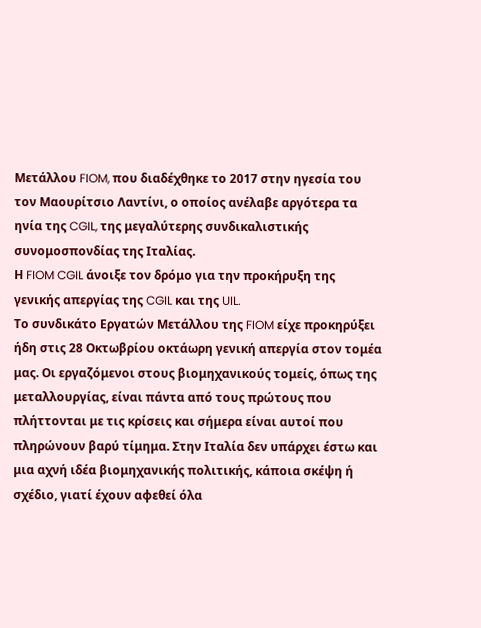Μετάλλου FIOM, που διαδέχθηκε το 2017 στην ηγεσία του τον Μαουρίτσιο Λαντίνι, ο οποίος ανέλαβε αργότερα τα ηνία της CGIL, της μεγαλύτερης συνδικαλιστικής συνομοσπονδίας της Ιταλίας.
Η FIOM CGIL άνοιξε τον δρόμο για την προκήρυξη της γενικής απεργίας της CGIL και της UIL.
Το συνδικάτο Εργατών Μετάλλου της FIOM είχε προκηρύξει ήδη στις 28 Οκτωβρίου οκτάωρη γενική απεργία στον τομέα μας. Οι εργαζόμενοι στους βιομηχανικούς τομείς, όπως της μεταλλουργίας, είναι πάντα από τους πρώτους που πλήττονται με τις κρίσεις και σήμερα είναι αυτοί που πληρώνουν βαρύ τίμημα. Στην Ιταλία δεν υπάρχει έστω και μια αχνή ιδέα βιομηχανικής πολιτικής, κάποια σκέψη ή σχέδιο, γιατί έχουν αφεθεί όλα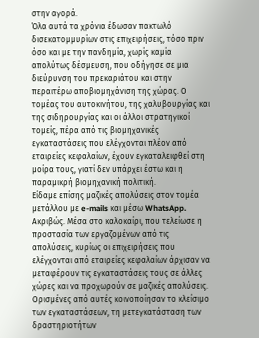στην αγορά.
Όλα αυτά τα χρόνια έδωσαν πακτωλό δισεκατομμυρίων στις επιχειρήσεις, τόσο πριν όσο και με την πανδημία, χωρίς καμία απολύτως δέσμευση, που οδήγησε σε μια διεύρυνση του πρεκαριάτου και στην περαιτέρω αποβιομηχάνιση της χώρας. Ο τομέας του αυτοκινήτου, της χαλυβουργίας και της σιδηρουργίας και οι άλλοι στρατηγικοί τομείς, πέρα από τις βιομηχανικές εγκαταστάσεις που ελέγχονται πλέον από εταιρείες κεφαλαίων, έχουν εγκαταλειφθεί στη μοίρα τους, γιατί δεν υπάρχει έστω και η παραμικρή βιομηχανική πολιτική.
Είδαμε επίσης μαζικές απολύσεις στον τομέα μετάλλου με e-mails και μέσω WhatsApp.
Ακριβώς. Μέσα στο καλοκαίρι, που τελείωσε η προστασία των εργαζομένων από τις απολύσεις, κυρίως οι επιχειρήσεις που ελέγχονται από εταιρείες κεφαλαίων άρχισαν να μεταφέρουν τις εγκαταστάσεις τους σε άλλες χώρες και να προχωρούν σε μαζικές απολύσεις. Ορισμένες από αυτές κοινοποίησαν το κλείσιμο των εγκαταστάσεων, τη μετεγκατάσταση των δραστηριοτήτων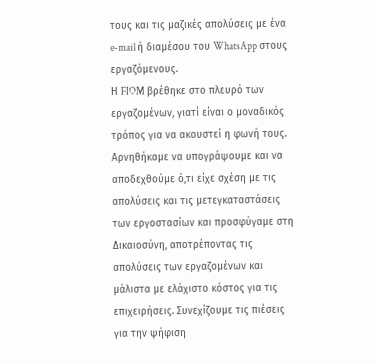τους και τις μαζικές απολύσεις με ένα e-mail ή διαμέσου του WhatsApp στους εργαζόμενους.
Η FIOM βρέθηκε στο πλευρό των εργαζομένων, γιατί είναι ο μοναδικός τρόπος για να ακουστεί η φωνή τους. Αρνηθήκαμε να υπογράψουμε και να αποδεχθούμε ό,τι είχε σχέση με τις απολύσεις και τις μετεγκαταστάσεις των εργοστασίων και προσφύγαμε στη Δικαιοσύνη, αποτρέποντας τις απολύσεις των εργαζομένων και μάλιστα με ελάχιστο κόστος για τις επιχειρήσεις. Συνεχίζουμε τις πιέσεις για την ψήφιση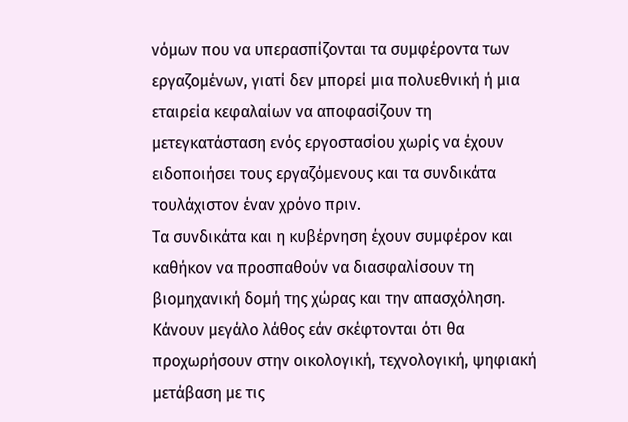νόμων που να υπερασπίζονται τα συμφέροντα των εργαζομένων, γιατί δεν μπορεί μια πολυεθνική ή μια εταιρεία κεφαλαίων να αποφασίζουν τη μετεγκατάσταση ενός εργοστασίου χωρίς να έχουν ειδοποιήσει τους εργαζόμενους και τα συνδικάτα τουλάχιστον έναν χρόνο πριν.
Τα συνδικάτα και η κυβέρνηση έχουν συμφέρον και καθήκον να προσπαθούν να διασφαλίσουν τη βιομηχανική δομή της χώρας και την απασχόληση. Κάνουν μεγάλο λάθος εάν σκέφτονται ότι θα προχωρήσουν στην οικολογική, τεχνολογική, ψηφιακή μετάβαση με τις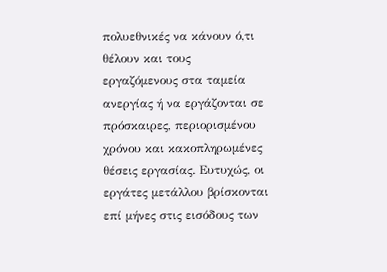πολυεθνικές να κάνουν ό,τι θέλουν και τους εργαζόμενους στα ταμεία ανεργίας ή να εργάζονται σε πρόσκαιρες, περιορισμένου χρόνου και κακοπληρωμένες θέσεις εργασίας. Ευτυχώς, οι εργάτες μετάλλου βρίσκονται επί μήνες στις εισόδους των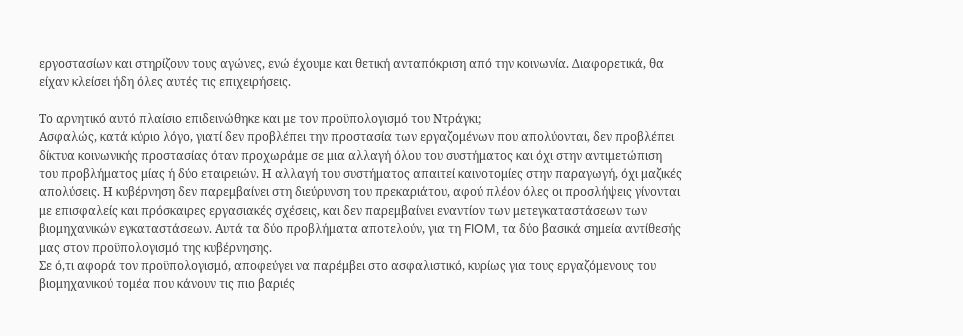εργοστασίων και στηρίζουν τους αγώνες, ενώ έχουμε και θετική ανταπόκριση από την κοινωνία. Διαφορετικά, θα είχαν κλείσει ήδη όλες αυτές τις επιχειρήσεις.

Το αρνητικό αυτό πλαίσιο επιδεινώθηκε και με τον προϋπολογισμό του Ντράγκι;
Ασφαλώς, κατά κύριο λόγο, γιατί δεν προβλέπει την προστασία των εργαζομένων που απολύονται, δεν προβλέπει δίκτυα κοινωνικής προστασίας όταν προχωράμε σε μια αλλαγή όλου του συστήματος και όχι στην αντιμετώπιση του προβλήματος μίας ή δύο εταιρειών. Η αλλαγή του συστήματος απαιτεί καινοτομίες στην παραγωγή, όχι μαζικές απολύσεις. Η κυβέρνηση δεν παρεμβαίνει στη διεύρυνση του πρεκαριάτου, αφού πλέον όλες οι προσλήψεις γίνονται με επισφαλείς και πρόσκαιρες εργασιακές σχέσεις, και δεν παρεμβαίνει εναντίον των μετεγκαταστάσεων των βιομηχανικών εγκαταστάσεων. Αυτά τα δύο προβλήματα αποτελούν, για τη FIOM, τα δύο βασικά σημεία αντίθεσής μας στον προϋπολογισμό της κυβέρνησης.
Σε ό,τι αφορά τον προϋπολογισμό, αποφεύγει να παρέμβει στο ασφαλιστικό, κυρίως για τους εργαζόμενους του βιομηχανικού τομέα που κάνουν τις πιο βαριές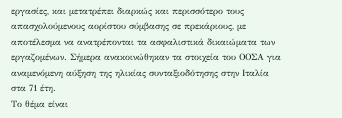εργασίες, και μετατρέπει διαρκώς και περισσότερο τους απασχολούμενους αορίστου σύμβασης σε πρεκάριους, με αποτέλεσμα να ανατρέπονται τα ασφαλιστικά δικαιώματα των εργαζομένων. Σήμερα ανακοινώθηκαν τα στοιχεία του ΟΟΣΑ για αναμενόμενη αύξηση της ηλικίας συνταξιοδότησης στην Ιταλία στα 71 έτη.
Το θέμα είναι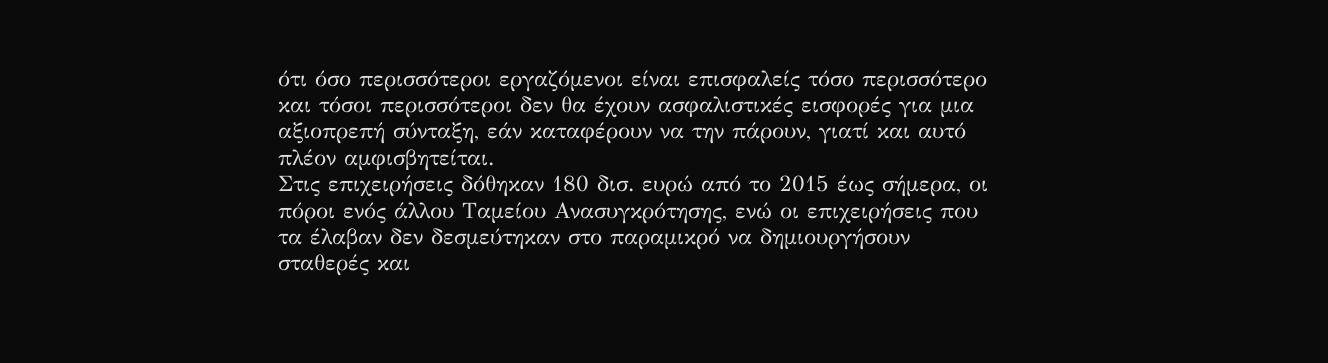ότι όσο περισσότεροι εργαζόμενοι είναι επισφαλείς τόσο περισσότερο και τόσοι περισσότεροι δεν θα έχουν ασφαλιστικές εισφορές για μια αξιοπρεπή σύνταξη, εάν καταφέρουν να την πάρουν, γιατί και αυτό πλέον αμφισβητείται.
Στις επιχειρήσεις δόθηκαν 180 δισ. ευρώ από το 2015 έως σήμερα, οι πόροι ενός άλλου Ταμείου Ανασυγκρότησης, ενώ οι επιχειρήσεις που τα έλαβαν δεν δεσμεύτηκαν στο παραμικρό να δημιουργήσουν σταθερές και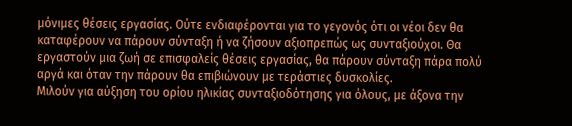μόνιμες θέσεις εργασίας. Ούτε ενδιαφέρονται για το γεγονός ότι οι νέοι δεν θα καταφέρουν να πάρουν σύνταξη ή να ζήσουν αξιοπρεπώς ως συνταξιούχοι. Θα εργαστούν μια ζωή σε επισφαλείς θέσεις εργασίας, θα πάρουν σύνταξη πάρα πολύ αργά και όταν την πάρουν θα επιβιώνουν με τεράστιες δυσκολίες.
Μιλούν για αύξηση του ορίου ηλικίας συνταξιοδότησης για όλους, με άξονα την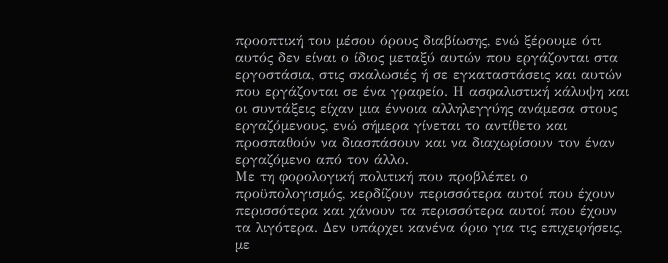προοπτική του μέσου όρους διαβίωσης, ενώ ξέρουμε ότι αυτός δεν είναι ο ίδιος μεταξύ αυτών που εργάζονται στα εργοστάσια, στις σκαλωσιές ή σε εγκαταστάσεις και αυτών που εργάζονται σε ένα γραφείο. Η ασφαλιστική κάλυψη και οι συντάξεις είχαν μια έννοια αλληλεγγύης ανάμεσα στους εργαζόμενους, ενώ σήμερα γίνεται το αντίθετο και προσπαθούν να διασπάσουν και να διαχωρίσουν τον έναν εργαζόμενο από τον άλλο.
Με τη φορολογική πολιτική που προβλέπει ο προϋπολογισμός, κερδίζουν περισσότερα αυτοί που έχουν περισσότερα και χάνουν τα περισσότερα αυτοί που έχουν τα λιγότερα. Δεν υπάρχει κανένα όριο για τις επιχειρήσεις, με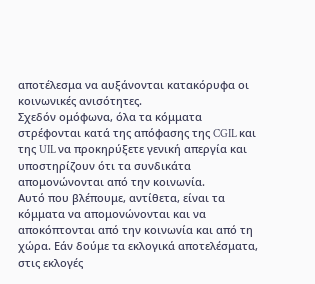αποτέλεσμα να αυξάνονται κατακόρυφα οι κοινωνικές ανισότητες.
Σχεδόν ομόφωνα, όλα τα κόμματα στρέφονται κατά της απόφασης της CGIL και της UIL να προκηρύξετε γενική απεργία και υποστηρίζουν ότι τα συνδικάτα απομονώνονται από την κοινωνία.
Αυτό που βλέπουμε, αντίθετα, είναι τα κόμματα να απομονώνονται και να αποκόπτονται από την κοινωνία και από τη χώρα. Εάν δούμε τα εκλογικά αποτελέσματα, στις εκλογές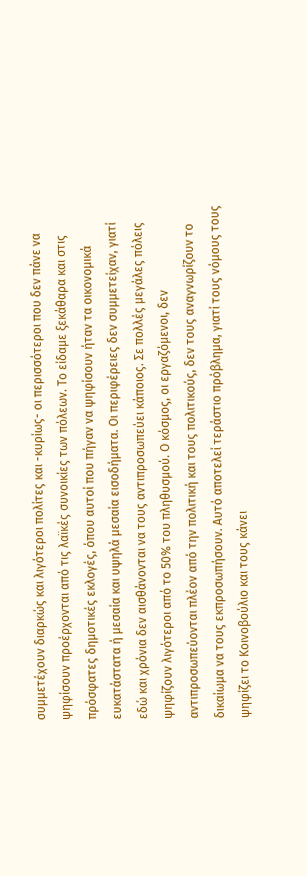συμμετέχουν διαρκώς και λιγότεροι πολίτες και -κυρίως- οι περισσότεροι που δεν πάνε να ψηφίσουν προέρχονται από τις λαϊκές συνοικίες των πόλεων. Το είδαμε ξεκάθαρα και στις πρόσφατες δημοτικές εκλογές, όπου αυτοί που πήγαν να ψηφίσουν ήταν τα οικονομικά ευκατάστατα ή μεσαία και υψηλά μεσαία εισοδήματα. Οι περιφέρειες δεν συμμετείχαν, γιατί εδώ και χρόνια δεν αισθάνονται να τους αντιπροσωπεύει κάποιος. Σε πολλές μεγάλες πόλεις ψηφίζουν λιγότεροι από το 50% του πληθυσμού. Ο κόσμος, οι εργαζόμενοι, δεν αντιπροσωπεύονται πλέον από την πολιτική και τους πολιτικούς, δεν τους αναγνωρίζουν το δικαίωμα να τους εκπροσωπήσουν. Αυτό αποτελεί τεράστιο πρόβλημα, γιατί τους νόμους τους ψηφίζει το Κοινοβούλιο και τους κάνει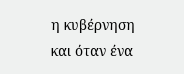η κυβέρνηση και όταν ένα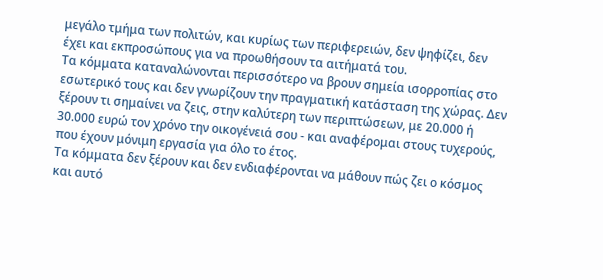μεγάλο τμήμα των πολιτών, και κυρίως των περιφερειών, δεν ψηφίζει, δεν έχει και εκπροσώπους για να προωθήσουν τα αιτήματά του.
Τα κόμματα καταναλώνονται περισσότερο να βρουν σημεία ισορροπίας στο εσωτερικό τους και δεν γνωρίζουν την πραγματική κατάσταση της χώρας. Δεν ξέρουν τι σημαίνει να ζεις, στην καλύτερη των περιπτώσεων, με 20.000 ή 30.000 ευρώ τον χρόνο την οικογένειά σου - και αναφέρομαι στους τυχερούς, που έχουν μόνιμη εργασία για όλο το έτος.
Τα κόμματα δεν ξέρουν και δεν ενδιαφέρονται να μάθουν πώς ζει ο κόσμος και αυτό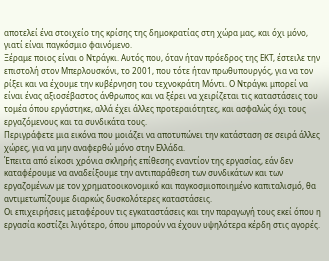αποτελεί ένα στοιχείο της κρίσης της δημοκρατίας στη χώρα μας, και όχι μόνο, γιατί είναι παγκόσμιο φαινόμενο.
Ξέραμε ποιος είναι ο Ντράγκι. Αυτός που, όταν ήταν πρόεδρος της ΕΚΤ, έστειλε την επιστολή στον Μπερλουσκόνι, το 2001, που τότε ήταν πρωθυπουργός, για να τον ρίξει και να έχουμε την κυβέρνηση του τεχνοκράτη Μόντι. Ο Ντράγκι μπορεί να είναι ένας αξιοσέβαστος άνθρωπος και να ξέρει να χειρίζεται τις καταστάσεις του τομέα όπου εργάστηκε, αλλά έχει άλλες προτεραιότητες, και ασφαλώς όχι τους εργαζόμενους και τα συνδικάτα τους.
Περιγράφετε μια εικόνα που μοιάζει να αποτυπώνει την κατάσταση σε σειρά άλλες χώρες, για να μην αναφερθώ μόνο στην Ελλάδα.
Έπειτα από είκοσι χρόνια σκληρής επίθεσης εναντίον της εργασίας, εάν δεν καταφέρουμε να αναδείξουμε την αντιπαράθεση των συνδικάτων και των εργαζομένων με τον χρηματοοικονομικό και παγκοσμιοποιημένο καπιταλισμό, θα αντιμετωπίζουμε διαρκώς δυσκολότερες καταστάσεις.
Οι επιχειρήσεις μεταφέρουν τις εγκαταστάσεις και την παραγωγή τους εκεί όπου η εργασία κοστίζει λιγότερο, όπου μπορούν να έχουν υψηλότερα κέρδη στις αγορές.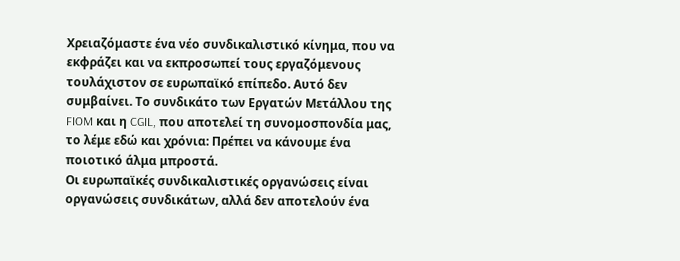Χρειαζόμαστε ένα νέο συνδικαλιστικό κίνημα, που να εκφράζει και να εκπροσωπεί τους εργαζόμενους τουλάχιστον σε ευρωπαϊκό επίπεδο. Αυτό δεν συμβαίνει. Το συνδικάτο των Εργατών Μετάλλου της FIOM και η CGIL, που αποτελεί τη συνομοσπονδία μας, το λέμε εδώ και χρόνια: Πρέπει να κάνουμε ένα ποιοτικό άλμα μπροστά.
Οι ευρωπαϊκές συνδικαλιστικές οργανώσεις είναι οργανώσεις συνδικάτων, αλλά δεν αποτελούν ένα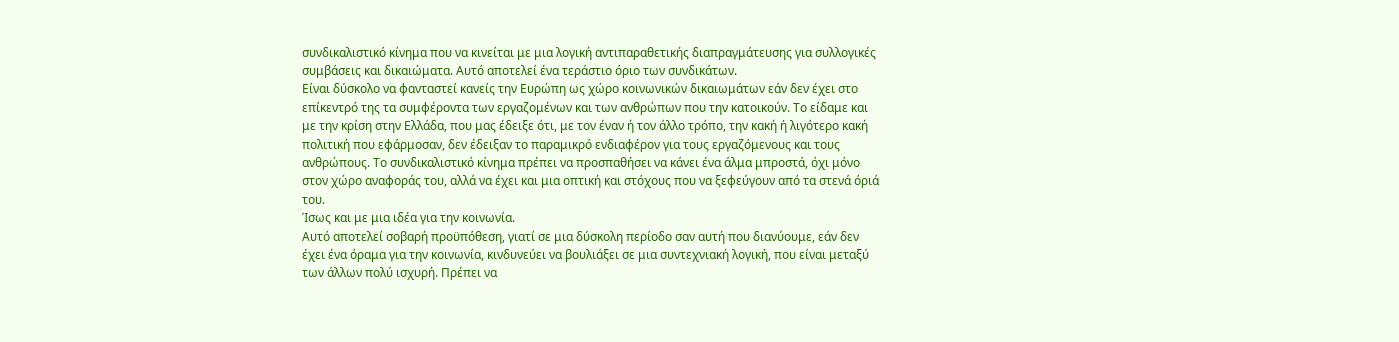συνδικαλιστικό κίνημα που να κινείται με μια λογική αντιπαραθετικής διαπραγμάτευσης για συλλογικές συμβάσεις και δικαιώματα. Αυτό αποτελεί ένα τεράστιο όριο των συνδικάτων.
Είναι δύσκολο να φανταστεί κανείς την Ευρώπη ως χώρο κοινωνικών δικαιωμάτων εάν δεν έχει στο επίκεντρό της τα συμφέροντα των εργαζομένων και των ανθρώπων που την κατοικούν. Το είδαμε και με την κρίση στην Ελλάδα, που μας έδειξε ότι, με τον έναν ή τον άλλο τρόπο, την κακή ή λιγότερο κακή πολιτική που εφάρμοσαν, δεν έδειξαν το παραμικρό ενδιαφέρον για τους εργαζόμενους και τους ανθρώπους. Το συνδικαλιστικό κίνημα πρέπει να προσπαθήσει να κάνει ένα άλμα μπροστά, όχι μόνο στον χώρο αναφοράς του, αλλά να έχει και μια οπτική και στόχους που να ξεφεύγουν από τα στενά όριά του.
Ίσως και με μια ιδέα για την κοινωνία.
Αυτό αποτελεί σοβαρή προϋπόθεση, γιατί σε μια δύσκολη περίοδο σαν αυτή που διανύουμε, εάν δεν έχει ένα όραμα για την κοινωνία, κινδυνεύει να βουλιάξει σε μια συντεχνιακή λογική, που είναι μεταξύ των άλλων πολύ ισχυρή. Πρέπει να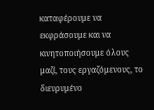καταφέρουμε να εκφράσουμε και να κινητοποιήσουμε όλους μαζί, τους εργαζόμενους, το διευρυμένο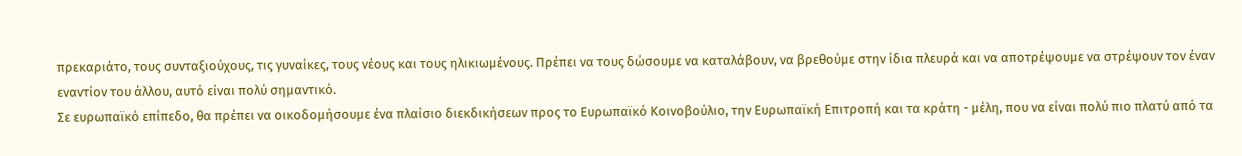πρεκαριάτο, τους συνταξιούχους, τις γυναίκες, τους νέους και τους ηλικιωμένους. Πρέπει να τους δώσουμε να καταλάβουν, να βρεθούμε στην ίδια πλευρά και να αποτρέψουμε να στρέψουν τον έναν εναντίον του άλλου, αυτό είναι πολύ σημαντικό.
Σε ευρωπαϊκό επίπεδο, θα πρέπει να οικοδομήσουμε ένα πλαίσιο διεκδικήσεων προς το Ευρωπαϊκό Κοινοβούλιο, την Ευρωπαϊκή Επιτροπή και τα κράτη - μέλη, που να είναι πολύ πιο πλατύ από τα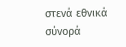στενά εθνικά σύνορά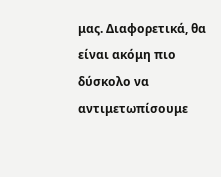μας. Διαφορετικά, θα είναι ακόμη πιο δύσκολο να αντιμετωπίσουμε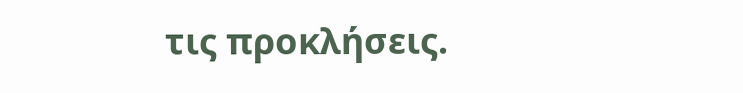τις προκλήσεις.